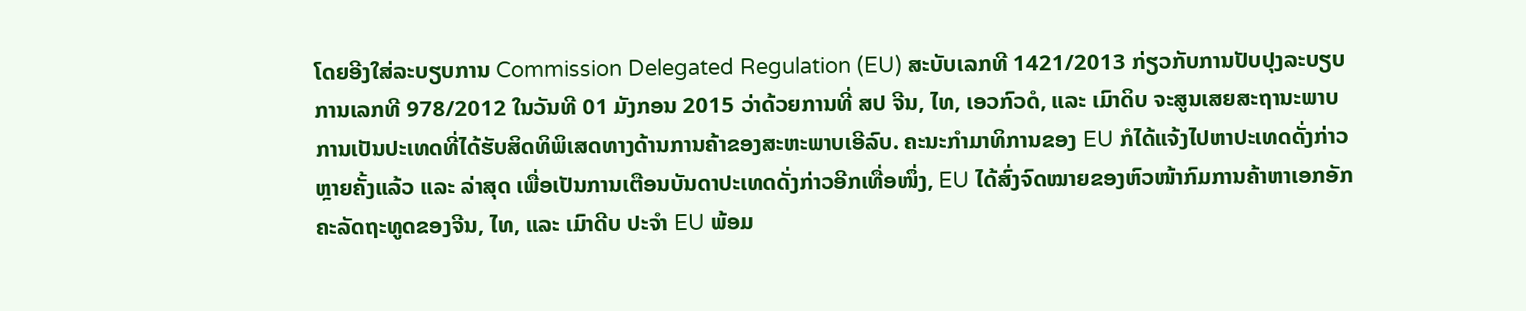ໂດຍອີງໃສ່ລະບຽບການ Commission Delegated Regulation (EU) ສະບັບເລກທີ 1421/2013 ກ່ຽວກັບການປັບປຸງລະບຽບການເລກທີ 978/2012 ໃນວັນທີ 01 ມັງກອນ 2015 ວ່າດ້ວຍການທີ່ ສປ ຈີນ, ໄທ, ເອວກົວດໍ, ແລະ ເມົາດິບ ຈະສູນເສຍສະຖານະພາບການເປັນປະເທດທີ່ໄດ້ຮັບສິດທິພິເສດທາງດ້ານການຄ້າຂອງສະຫະພາບເອີລົບ. ຄະນະກຳມາທິການຂອງ EU ກໍໄດ້ແຈ້ງໄປຫາປະເທດດັ່ງກ່າວ ຫຼາຍຄັ້ງແລ້ວ ແລະ ລ່າສຸດ ເພື່ອເປັນການເຕືອນບັນດາປະເທດດັ່ງກ່າວອີກເທື່ອໜຶ່ງ, EU ໄດ້ສົ່ງຈົດໝາຍຂອງຫົວໜ້າກົມການຄ້າຫາເອກອັກຄະລັດຖະທູດຂອງຈີນ, ໄທ, ແລະ ເມົາດີບ ປະຈຳ EU ພ້ອມ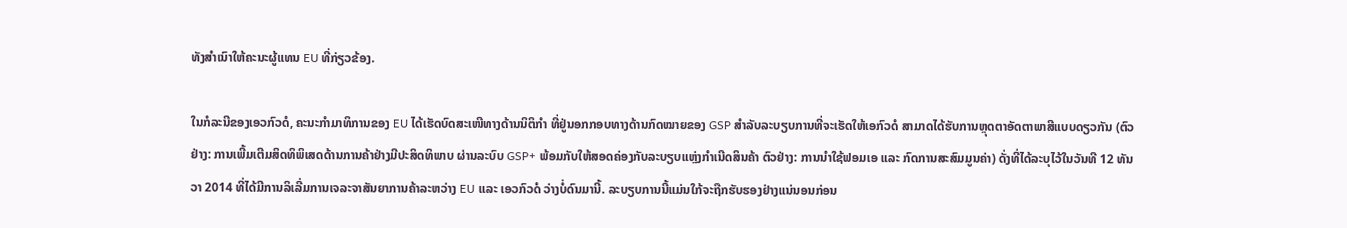ທັງສຳເນົາໃຫ້ຄະນະຜູ້ແທນ EU ທີ່ກ່ຽວຂ້ອງ.

ໃນກໍລະນີຂອງເອວກົວດໍ, ຄະນະກຳມາທິການຂອງ EU ໄດ້ເຮັດບົດສະເໜີທາງດ້ານນິຕິກຳ ທີ່ຢູ່ນອກກອບທາງດ້ານກົດໝາຍຂອງ GSP ສຳລັບລະບຽບການທີ່ຈະເຮັດໃຫ້ເອກົວດໍ ສາມາດໄດ້ຮັບການຫຼຸດຕາອັດຕາພາສີແບບດຽວກັນ (ຕົວຢ່າງ: ການເພີ້ມເຕີມສິດທິພິເສດດ້ານການຄ້າຢ່າງມີປະສິດທິພາບ ຜ່ານລະບົບ GSP+ ພ້ອມກັບໃຫ້ສອດຄ່ອງກັບລະບຽບແຫຼ່ງກຳເນີດສິນຄ້າ ຕົວຢ່າງ: ການນຳໃຊ້ຟອມເອ ແລະ ກົດການສະສົມມູນຄ່າ) ດັ່ງທີ່ໄດ້ລະບຸໄວ້ໃນວັນທີ 12 ທັນວາ 2014 ທີ່ໄດ້ມີການລິເລີ່ມການເຈລະຈາສັນຍາການຄ້າລະຫວ່າງ EU ແລະ ເອວກົວດໍ ວ່າງບໍ່ດົນມານີ້. ລະບຽບການນີ້ແມ່ນໃກ້ຈະຖືກຮັບຮອງຢ່າງແນ່ນອນກ່ອນ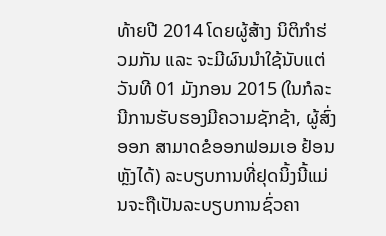ທ້າຍປີ 2014 ໂດຍຜູ້ສ້າງ ນິຕິກຳຮ່ວມກັນ ແລະ ຈະມີຜົນນຳໃຊ້ນັບແຕ່ວັນທີ 01 ມັງກອນ 2015 (ໃນກໍລະນີການຮັບຮອງມີຄວາມຊັກຊ້າ, ຜູ້ສົ່ງອອກ ສາມາດຂໍອອກຟອມເອ ຢ້ອນຫຼັງໄດ້) ລະບຽບການທີ່ຢຸດນິ້ງນີ້ແມ່ນຈະຖືເປັນລະບຽບການຊົ່ວຄາ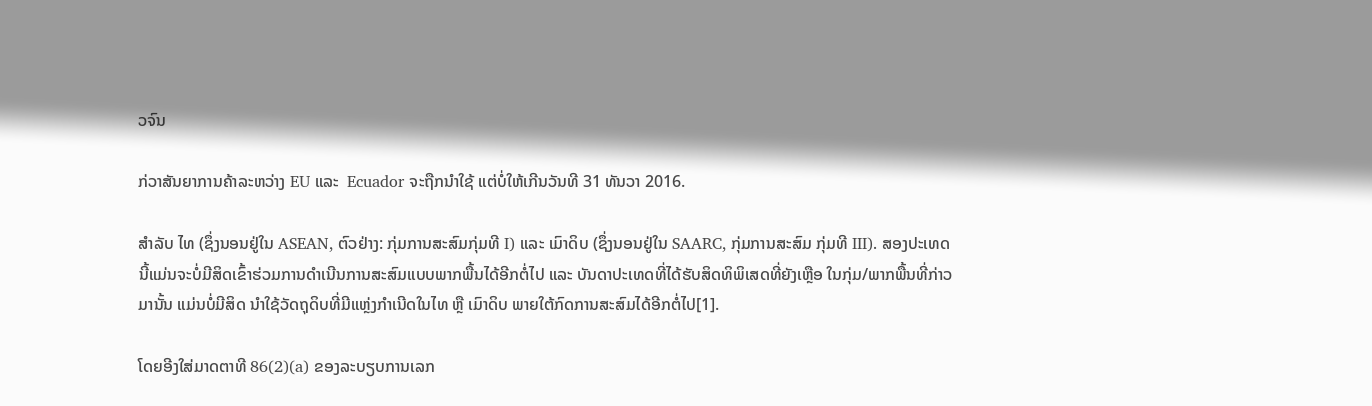ວຈົນ

ກ່ວາສັນຍາການຄ້າລະຫວ່າງ EU ແລະ  Ecuador ຈະຖືກນຳໃຊ້ ແຕ່ບໍ່ໃຫ້ເກີນວັນທີ 31 ທັນວາ 2016.

ສຳລັບ ໄທ (ຊຶ່ງນອນຢູ່ໃນ ASEAN, ຕົວຢ່າງ: ກຸ່ມການສະສົມກຸ່ມທີ I) ແລະ ເມົາດິບ (ຊຶ່ງນອນຢູ່ໃນ SAARC, ກຸ່ມການສະສົມ ກຸ່ມທີ III). ສອງປະເທດນີ້ແມ່ນຈະບໍ່ມີສິດເຂົ້າຮ່ວມການດຳເນີນການສະສົມແບບພາກພື້ນໄດ້ອີກຕໍ່ໄປ ແລະ ບັນດາປະເທດທີ່ໄດ້ຮັບສິດທິພິເສດທີ່ຍັງເຫຼືອ ໃນກຸ່ມ/ພາກພື້ນທີ່ກ່າວມານັ້ນ ແມ່ນບໍ່ມີສິດ ນຳໃຊ້ວັດຖຸດິບທີ່ມີແຫຼ່ງກຳເນີດໃນໄທ ຫຼື ເມົາດິບ ພາຍໃຕ້ກົດການສະສົມໄດ້ອີກຕໍ່ໄປ[1].

ໂດຍອີງໃສ່ມາດຕາທີ 86(2)(a) ຂອງລະບຽບການເລກ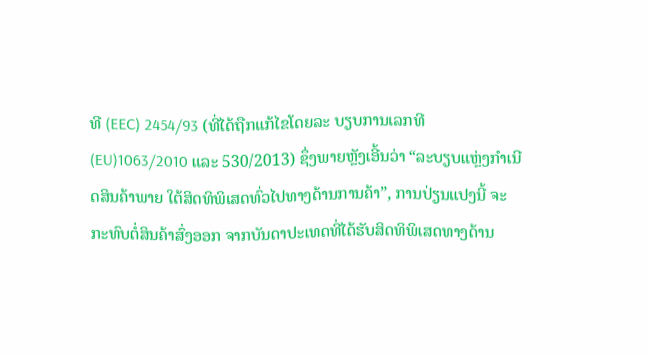ທີ (EEC) 2454/93 (ທີ່ໄດ້ຖືກແກ້ໄຂໂດຍລະ ບຽບການເລກທີ (EU)1063/2010 ແລະ 530/2013) ຊຶ່ງພາຍຫຼັງເອີ້ນວ່າ “ລະບຽບແຫຼ່ງກຳເນີດສິນຄ້າພາຍ ໃຕ້ສິດທິພິເສດທົ່ວໄປທາງດ້ານການຄ້າ”, ການປ່ຽນແປງນີ້ ຈະກະທົບຕໍ່ສິນຄ້າສົ່ງອອກ ຈາກບັນດາປະເທດທີ່ໄດ້ຮັບສິດທິພິເສດທາງດ້ານ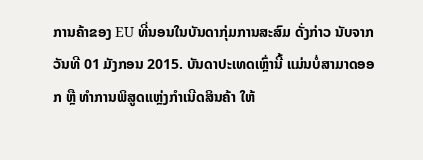ການຄ້າຂອງ EU ທີ່ນອນໃນບັນດາກຸ່ມການສະສົມ ດັ່ງກ່າວ ນັບຈາກວັນທີ 01 ມັງກອນ 2015. ບັນດາປະເທດເຫຼົ່ານີ້ ແມ່ນບໍ່ສາມາດອອກ ຫຼື ທຳການພິສູດແຫຼ່ງກຳເນີດສິນຄ້າ ໃຫ້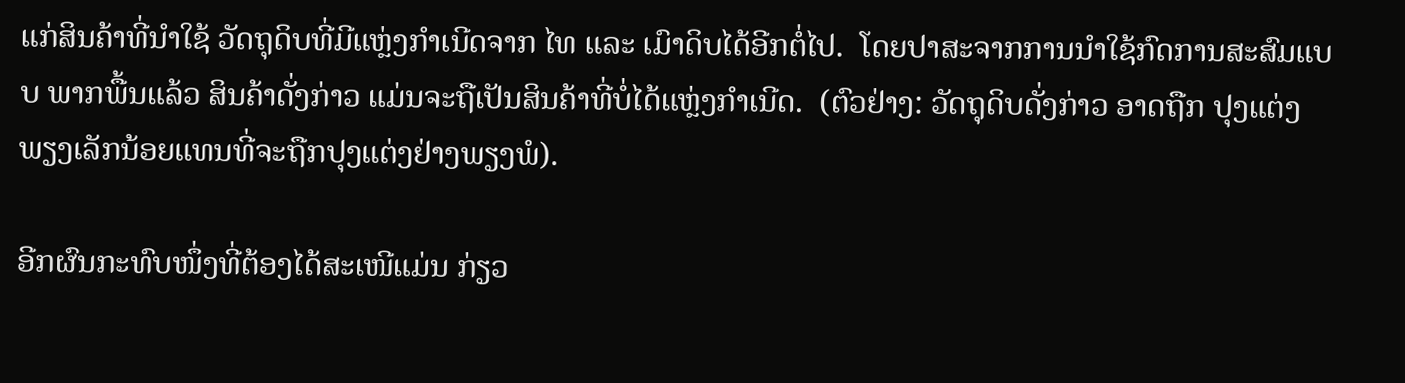ແກ່ສິນຄ້າທີ່ນຳໃຊ້ ວັດຖຸດິບທີ່ມີແຫຼ່ງກຳເນີດຈາກ ໄທ ແລະ ເມົາດິບໄດ້ອີກຕໍ່ໄປ.  ໂດຍປາສະຈາກການນຳໃຊ້ກົດການສະສົມແບບ ພາກພື້ນແລ້ວ ສິນຄ້າດັ່ງກ່າວ ແມ່ນຈະຖືເປັນສິນຄ້າທີ່ບໍ່ໄດ້ແຫຼ່ງກຳເນີດ.  (ຕົວຢ່າງ: ວັດຖຸດິບດັ່ງກ່າວ ອາດຖືກ ປຸງແຕ່ງພຽງເລັກນ້ອຍແທນທີ່ຈະຖືກປຸງແຕ່ງຢ່າງພຽງພໍ).

ອີກຜົນກະທົບໜຶ່ງທີ່ຕ້ອງໄດ້ສະເໜີແມ່ນ ກ່ຽວ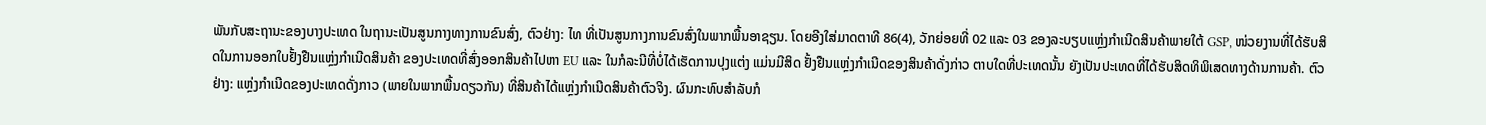ພັນກັບສະຖານະຂອງບາງປະເທດ ໃນຖານະເປັນສູນກາງທາງການຂົນສົ່ງ, ຕົວຢ່າງ: ໄທ ທີ່ເປັນສູນກາງການຂົນສົ່ງໃນພາກພື້ນອາຊຽນ. ໂດຍອີງໃສ່ມາດຕາທີ 86(4), ວັກຍ່ອຍທີ່ 02 ແລະ 03 ຂອງລະບຽບແຫຼ່ງກຳເນີດສິນຄ້າພາຍໃຕ້ GSP, ໜ່ວຍງານທີ່ໄດ້ຮັບສິດໃນການອອກໃບຢັ້ງຢືນແຫຼ່ງກຳເນີດສິນຄ້າ ຂອງປະເທດທີ່ສົ່ງອອກສິນຄ້າໄປຫາ EU ແລະ ໃນກໍລະນີທີ່ບໍ່ໄດ້ເຮັດການປຸງແຕ່ງ ແມ່ນມີສິດ ຢັ້ງຢືນແຫຼ່ງກຳເນີດຂອງສິນຄ້າດັ່ງກ່າວ ຕາບໃດທີ່ປະເທດນັ້ນ ຍັງເປັນປະເທດທີ່ໄດ້ຮັບສິດທິພິເສດທາງດ້ານການຄ້າ. ຕົວຢ່າງ: ແຫຼ່ງກຳເນີດຂອງປະເທດດັ່ງກາວ (ພາຍໃນພາກພື້ນດຽວກັນ) ທີ່ສິນຄ້າໄດ້ແຫຼ່ງກຳເນີດສິນຄ້າຕົວຈິງ. ຜົນກະທົບສຳລັບກໍ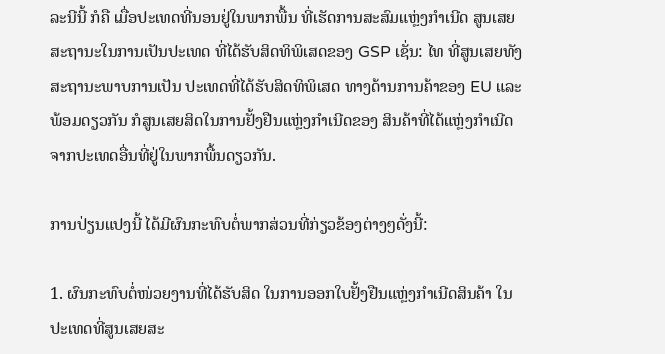ລະນີນີ້ ກໍຄື ເມື່ອປະເທດທີ່ນອນຢູ່ໃນພາກພື້ນ ທີ່ເຮັດການສະສົມແຫຼ່ງກຳເນີດ ສູນເສຍສະຖານະໃນການເປັນປະເທດ ທີ່ໄດ້ຮັບສິດທິພິເສດຂອງ GSP ເຊັ່ນ: ໄທ ທີ່ສູນເສຍທັງສະຖານະພາບການເປັນ ປະເທດທີ່ໄດ້ຮັບສິດທິພິເສດ ທາງດ້ານການຄ້າຂອງ EU ແລະ ພ້ອມດຽວກັນ ກໍສູນເສຍສິດໃນການຢັ້ງຢືນແຫຼ່ງກຳເນີດຂອງ ສິນຄ້າທີ່ໄດ້ແຫຼ່ງກຳເນີດຈາກປະເທດອື່ນທີ່ຢູ່ໃນພາກພື້ນດຽວກັນ.

ການປ່ຽນແປງນີ້ ໄດ້ມີຜົນກະທົບຕໍ່ພາກສ່ວນທີ່ກ່ຽວຂ້ອງຕ່າງໆດັ່ງນີ້:

1. ຜົນກະທົບຕໍ່ໜ່ວຍງານທີ່ໄດ້ຮັບສິດ ໃນການອອກໃບຢັ້ງຢືນແຫຼ່ງກຳເນີດສິນຄ້າ ໃນປະເທດທີ່ສູນເສຍສະ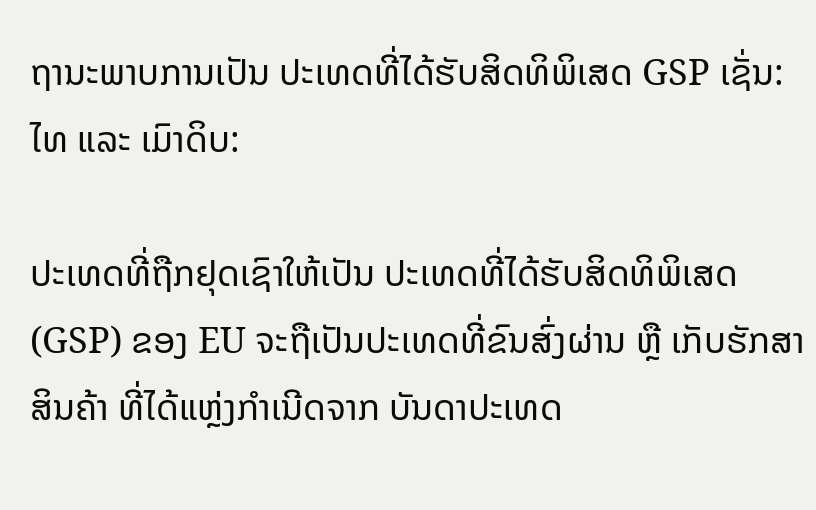ຖານະພາບການເປັນ ປະເທດທີ່ໄດ້ຮັບສິດທິພິເສດ GSP ເຊັ່ນ: ໄທ ແລະ ເມົາດິບ:

ປະເທດທີ່ຖືກຢຸດເຊົາໃຫ້ເປັນ ປະເທດທີ່ໄດ້ຮັບສິດທິພິເສດ (GSP) ຂອງ EU ຈະຖືເປັນປະເທດທີ່ຂົນສົ່ງຜ່ານ ຫຼື ເກັບຮັກສາ ສິນຄ້າ ທີ່ໄດ້ແຫຼ່ງກຳເນີດຈາກ ບັນດາປະເທດ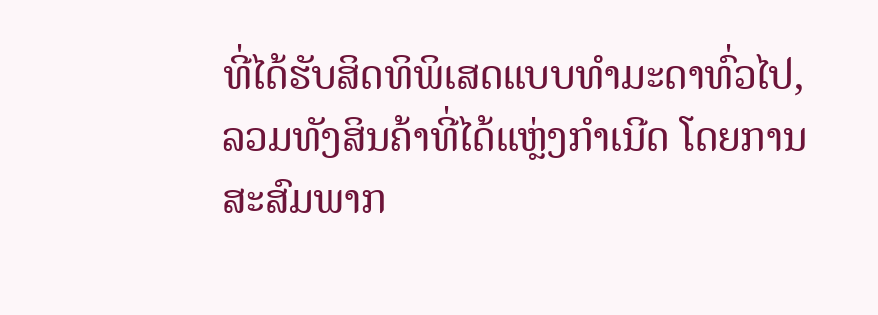ທີ່ໄດ້ຮັບສິດທິພິເສດແບບທຳມະດາທົ່ວໄປ, ລວມທັງສິນຄ້າທີ່ໄດ້ແຫຼ່ງກຳເນີດ ໂດຍການສະສົມພາກ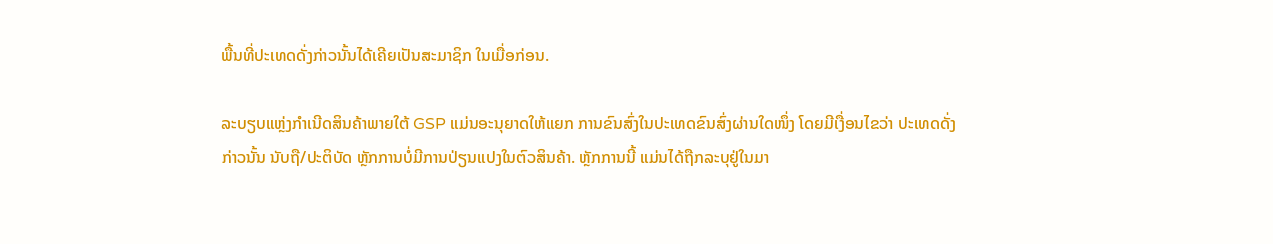ພື້ນທີ່ປະເທດດັ່ງກ່າວນັ້ນໄດ້ເຄີຍເປັນສະມາຊິກ ໃນເມື່ອກ່ອນ.

ລະບຽບແຫຼ່ງກຳເນີດສິນຄ້າພາຍໃຕ້ GSP ແມ່ນອະນຸຍາດໃຫ້ແຍກ ການຂົນສົ່ງໃນປະເທດຂົນສົ່ງຜ່ານໃດໜຶ່ງ ໂດຍມີເງື່ອນໄຂວ່າ ປະເທດດັ່ງກ່າວນັ້ນ ນັບຖື/ປະຕິບັດ ຫຼັກການບໍ່ມີການປ່ຽນແປງໃນຕົວສິນຄ້າ. ຫຼັກການນີ້ ແມ່ນໄດ້ຖືກລະບຸຢູ່ໃນມາ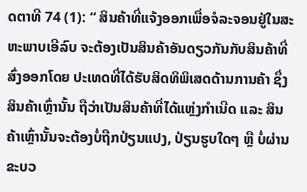ດຕາທີ 74 (1): “ ສິນຄ້າທີ່ແຈ້ງອອກເພື່ອຈໍລະຈອນຢູ່ໃນສະຫະພາບເອີລົບ ຈະຕ້ອງເປັນສິນຄ້າອັນດຽວກັນກັບສິນຄ້າທີ່ສົ່ງອອກໂດຍ ປະເທດທີ່ໄດ້ຮັບສິດທິພິເສດດ້ານການຄ້າ ຊຶ່ງສິນຄ້າເຫຼົ່ານັ້ນ ຖືວ່າເປັນສິນຄ້າທີ່ໄດ້ແຫຼ່ງກຳເນີດ ແລະ ສິນຄ້າເຫຼົ່ານັ້ນຈະຕ້ອງບໍ່ຖືກປ່ຽນແປງ, ປ່ຽນຮູບໃດໆ ຫຼື ບໍ່ຜ່ານຂະບວ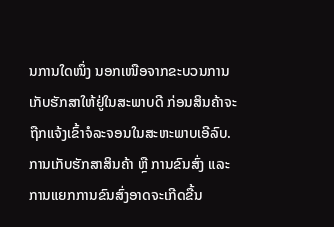ນການໃດໜຶ່ງ ນອກເໜືອຈາກຂະບວນການເກັບຮັກສາໃຫ້ຢູ່ໃນສະພາບດີ ກ່ອນສິນຄ້າຈະຖືກແຈ້ງເຂົ້າຈໍລະຈອນໃນສະຫະພາບເອີລົບ. ການເກັບຮັກສາສິນຄ້າ ຫຼື ການຂົນສົ່ງ ແລະ ການແຍກການຂົນສົ່ງອາດຈະເກີດຂື້ນ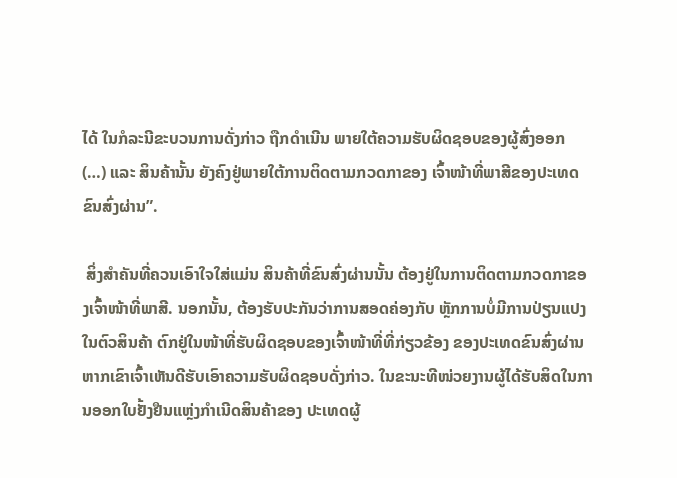ໄດ້ ໃນກໍລະນີຂະບວນການດັ່ງກ່າວ ຖືກດຳເນີນ ພາຍໃຕ້ຄວາມຮັບຜິດຊອບຂອງຜູ້ສົ່ງອອກ (…) ແລະ ສິນຄ້ານັ້ນ ຍັງຄົງຢູ່ພາຍໃຕ້ການຕິດຕາມກວດກາຂອງ ເຈົ້າໜ້າທີ່ພາສີຂອງປະເທດຂົນສົ່ງຜ່ານ”.

 ສິ່ງສຳຄັນທີ່ຄວນເອົາໃຈໃສ່ແມ່ນ ສິນຄ້າທີ່ຂົນສົ່ງຜ່ານນັ້ນ ຕ້ອງຢູ່ໃນການຕິດຕາມກວດກາຂອງເຈົ້າໜ້າທີ່ພາສີ. ນອກນັ້ນ, ຕ້ອງຮັບປະກັນວ່າການສອດຄ່ອງກັບ ຫຼັກການບໍ່ມີການປ່ຽນແປງໃນຕົວສິນຄ້າ ຕົກຢູ່ໃນໜ້າທີ່ຮັບຜິດຊອບຂອງເຈົ້າໜ້າທີ່ທີ່ກ່ຽວຂ້ອງ ຂອງປະເທດຂົນສົ່ງຜ່ານ ຫາກເຂົາເຈົ້າເຫັນດີຮັບເອົາຄວາມຮັບຜິດຊອບດັ່ງກ່າວ. ໃນຂະນະທີໜ່ວຍງານຜູ້ໄດ້ຮັບສິດໃນການອອກໃບຢັ້ງຢືນແຫຼ່ງກຳເນີດສິນຄ້າຂອງ ປະເທດຜູ້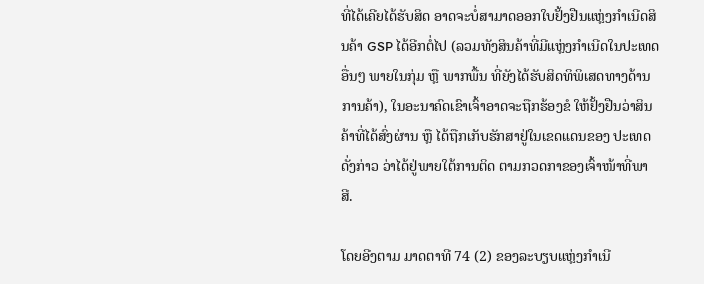ທີ່ໄດ້ເຄີຍໄດ້ຮັບສິດ ອາດຈະບໍ່ສາມາດອອກໃບຢັ້ງຢືນແຫຼ່ງກຳເນີດສິນຄ້າ GSP ໄດ້ອີກຕໍ່ໄປ (ລວມທັງສິນຄ້າທີ່ມີແຫຼ່ງກຳເນີດໃນປະເທດອື່ນໆ ພາຍໃນກຸ່ມ ຫຼື ພາກພື້ນ ທີ່ຍັງໄດ້ຮັບສິດທິພິເສດທາງດ້ານການຄ້າ), ໃນອະນາຄົດເຂົາເຈົ້າອາດຈະຖືກຮ້ອງຂໍ ໃຫ້ຢັ້ງຢືນວ່າສິນຄ້າທີ່ໄດ້ສົ່ງຜ່ານ ຫຼື ໄດ້ຖືກເກັບຮັກສາຢູ່ໃນເຂດແດນຂອງ ປະເທດດັ່ງກ່າວ ວ່າໄດ້ຢູ່ພາຍໃຕ້ການຕິດ ຕາມກວດກາຂອງເຈົ້າໜ້າທີ່ພາສີ.

ໂດຍອີງຕາມ ມາດຕາທີ 74 (2) ຂອງລະບຽບແຫຼ່ງກຳເນີ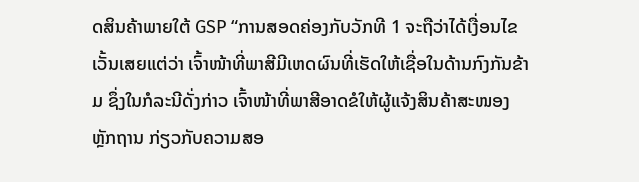ດສິນຄ້າພາຍໃຕ້ GSP “ການສອດຄ່ອງກັບວັກທີ 1 ຈະຖືວ່າໄດ້ເງື່ອນໄຂ ເວັ້ນເສຍແຕ່ວ່າ ເຈົ້າໜ້າທີ່ພາສີມີເຫດຜົນທີ່ເຮັດໃຫ້ເຊື່ອໃນດ້ານກົງກັນຂ້າມ ຊຶ່ງໃນກໍລະນີດັ່ງກ່າວ ເຈົ້າໜ້າທີ່ພາສີອາດຂໍໃຫ້ຜູ້ແຈ້ງສິນຄ້າສະໜອງຫຼັກຖານ ກ່ຽວກັບຄວາມສອ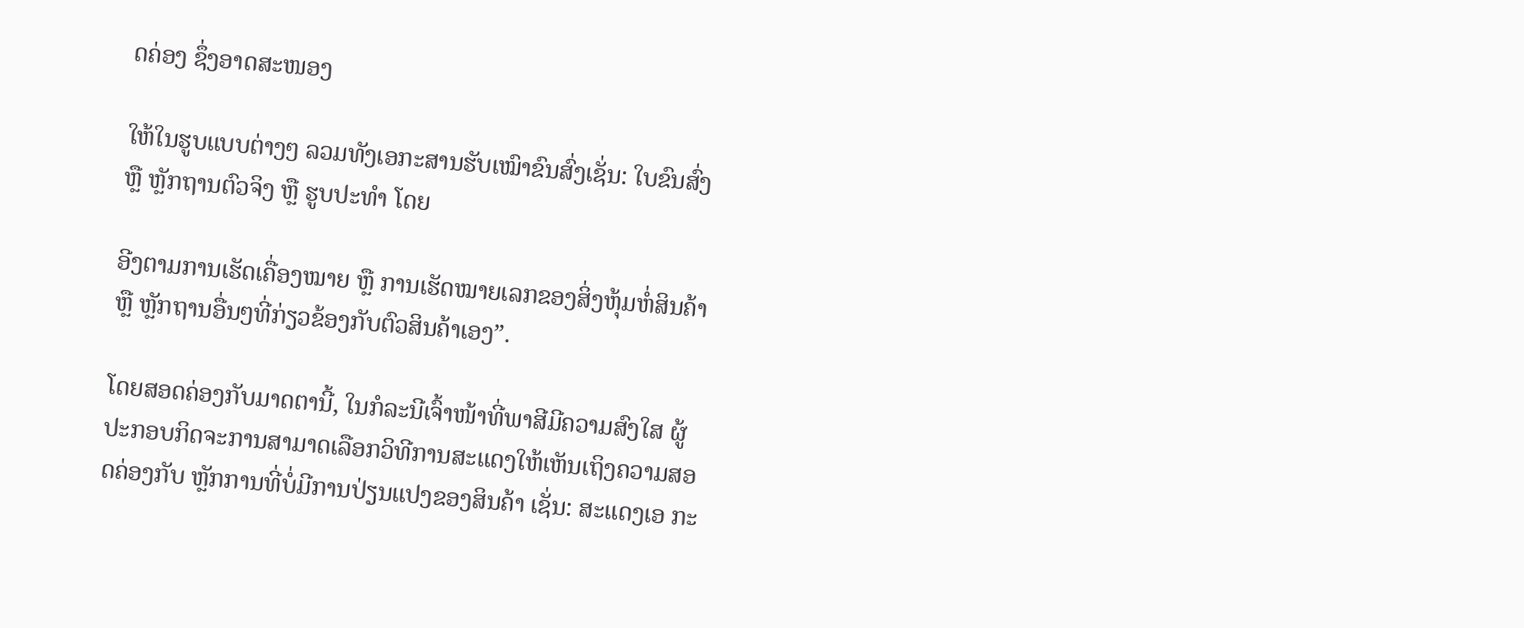ດຄ່ອງ ຊຶ່ງອາດສະໜອງ

ໃຫ້ໃນຮູບແບບຕ່າງໆ ລວມທັງເອກະສານຮັບເໝົາຂົນສົ່ງເຊັ່ນ: ໃບຂົນສົ່ງ ຫຼື ຫຼັກຖານຕົວຈິງ ຫຼື ຮູບປະທຳ ໂດຍ

ອີງຕາມການເຮັດເຄື່ອງໝາຍ ຫຼື ການເຮັດໝາຍເລກຂອງສິ່ງຫຸ້ມຫໍ່ສິນຄ້າ ຫຼື ຫຼັກຖານອື່ນໆທີ່ກ່ຽວຂ້ອງກັບຕົວສິນຄ້າເອງ”.

ໂດຍສອດຄ່ອງກັບມາດຕານີ້, ໃນກໍລະນີເຈົ້າໜ້າທີ່ພາສີມີຄວາມສົງໃສ ຜູ້ປະກອບກິດຈະການສາມາດເລືອກວິທີການສະແດງໃຫ້ເຫັນເຖິງຄວາມສອດຄ່ອງກັບ ຫຼັກການທີ່ບໍ່ມີການປ່ຽນແປງຂອງສິນຄ້າ ເຊັ່ນ: ສະແດງເອ ກະ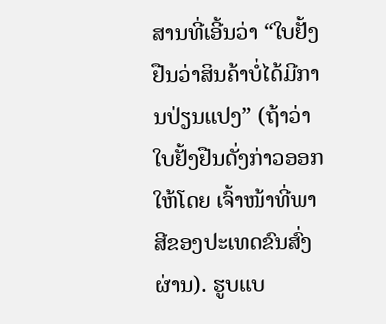ສານທີ່ເອີ້ນວ່າ “ໃບຢັ້ງຢືນວ່າສິນຄ້າບໍ່ໄດ້ມີການປ່ຽນແປງ” (ຖ້າວ່າໃບຢັ້ງຢືນດັ່ງກ່າວອອກໃຫ້ໂດຍ ເຈົ້າໜ້າທີ່ພາສີຂອງປະເທດຂົນສົ່ງຜ່ານ). ຮູບແບ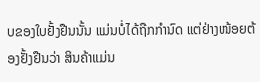ບຂອງໃບຢັ້ງຢືນນັ້ນ ແມ່ນບໍ່ໄດ້ຖືກກຳນົດ ແຕ່ຢ່າງໜ້ອຍຕ້ອງຢັ້ງຢືນວ່າ ສິນຄ້າແມ່ນ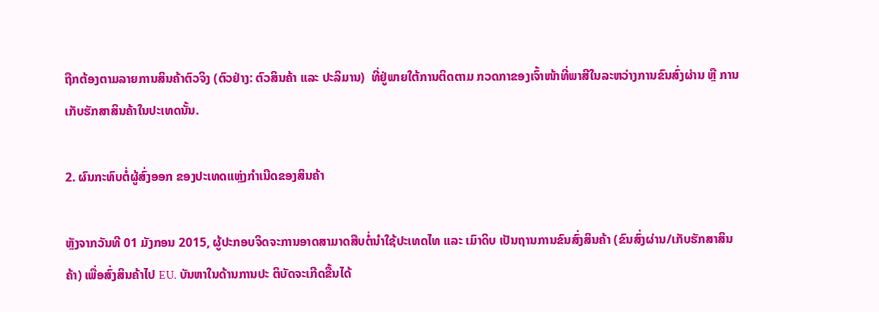ຖືກຕ້ອງຕາມລາຍການສິນຄ້າຕົວຈິງ (ຕົວຢ່າງ: ຕົວສິນຄ້າ ແລະ ປະລິມານ)  ທີ່ຢູ່ພາຍໃຕ້ການຕິດຕາມ ກວດກາຂອງເຈົ້າໜ້າທີ່ພາສີໃນລະຫວ່າງການຂົນສົ່ງຜ່ານ ຫຼື ການເກັບຮັກສາສິນຄ້າໃນປະເທດນັ້ນ.

2. ຜົນກະທົບຕໍ່ຜູ້ສົ່ງອອກ ຂອງປະເທດແຫຼ່ງກຳເນີດຂອງສິນຄ້າ

ຫຼັງຈາກວັນທີ 01 ມັງກອນ 2015, ຜູ້ປະກອບຈິດຈະການອາດສາມາດສືບຕໍ່ນຳໃຊ້ປະເທດໄທ ແລະ ເມົາດິບ ເປັນຖານການຂົນສົ່ງສິນຄ້າ (ຂົນສົ່ງຜ່ານ/ເກັບຮັກສາສິນຄ້າ) ເພື່ອສົ່ງສິນຄ້າໄປ EU. ບັນຫາໃນດ້ານການປະ ຕິບັດຈະເກີດຂື້ນໄດ້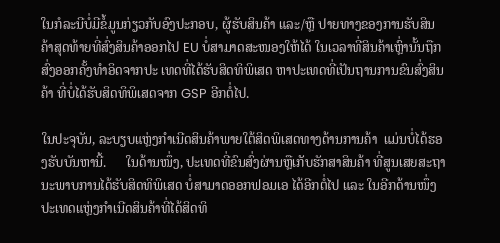ໃນກໍລະນີບໍ່ມີຂໍ້ມູນກ່ຽວກັບອົງປະກອບ, ຜູ້ຮັບສິນຄ້າ ແລະ/ຫຼື ປາຍທາງຂອງການຮັບສິນຄ້າສຸດທ້າຍທີ່ສົ່ງສິນຄ້າອອກໄປ EU ບໍ່ສາມາດສະໜອງໃຫ້ໄດ້ ໃນເວລາທີ່ສິນຄ້າເຫຼົ່ານັ້ນຖືກສົ່ງອອກຄັ້ງທຳອິດຈາກປະ ເທດທີ່ໄດ້ຮັບສິດທິພິເສດ ຫາປະເທດທີ່ເປັນຖານການຂົນສົ່ງສິນຄ້າ ທີ່ບໍ່ໄດ້ຮັບສິດທິພິເສດຈາກ GSP ອີກຕໍ່ໄປ.

ໃນປະຈຸບັນ, ລະບຽບແຫຼ່ງກຳເນີດສິນຄ້າພາຍໃຕ້ສິດພິເສດທາງດ້ານການຄ້າ  ແມ່ນບໍ່ໄດ້ຮອງຮັບບັນຫານີ້.      ໃນດ້ານໜຶ່ງ, ປະເທດທີ່ຂົນສົ່ງຜ່ານຫຼືເກັບຮັກສາສິນຄ້າ ທີ່ສູນເສຍສະຖານະພາບການໄດ້ຮັບສິດທິພິເສດ ບໍ່ສາມາດອອກຟອມເອ ໄດ້ອີກຕໍ່ໄປ ແລະ ໃນອີກດ້ານໜຶ່ງ ປະເທດແຫຼ່ງກຳເນີດສິນຄ້າທີ່ໄດ້ສິດທິ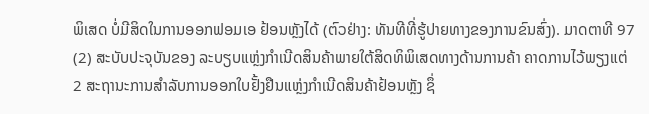ພິເສດ ບໍ່ມີສິດໃນການອອກຟອມເອ ຢ້ອນຫຼັງໄດ້ (ຕົວຢ່າງ: ທັນທີທີ່ຮູ້ປາຍທາງຂອງການຂົນສົ່ງ). ມາດຕາທີ 97 (2) ສະບັບປະຈຸບັນຂອງ ລະບຽບແຫຼ່ງກຳເນີດສິນຄ້າພາຍໃຕ້ສິດທິພິເສດທາງດ້ານການຄ້າ ຄາດການໄວ້ພຽງແຕ່ 2 ສະຖານະການສຳລັບການອອກໃບຢັ້ງຢືນແຫຼ່ງກຳເນີດສິນຄ້າຢ້ອນຫຼັງ ຊຶ່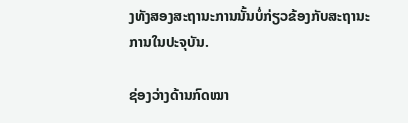ງທັງສອງສະຖານະການນັ້ນບໍ່ກ່ຽວຂ້ອງກັບສະຖານະການໃນປະຈຸບັນ.

ຊ່ອງວ່າງດ້ານກົດໝາ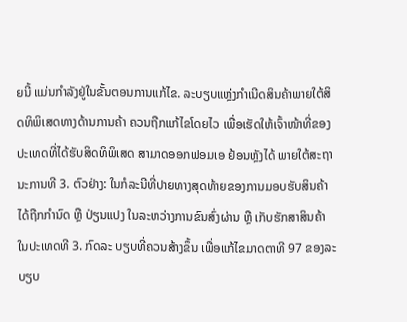ຍນີ້ ແມ່ນກຳລັງຢູ່ໃນຂັ້ນຕອນການແກ້ໄຂ. ລະບຽບແຫຼ່ງກຳເນີດສິນຄ້າພາຍໃຕ້ສິດທິພິເສດທາງດ້ານການຄ້າ ຄວນຖືກແກ້ໄຂໂດຍໄວ ເພື່ອເຮັດໃຫ້ເຈົ້າໜ້າທີ່ຂອງປະເທດທີ່ໄດ້ຮັບສິດທິພິເສດ ສາມາດອອກຟອມເອ ຢ້ອນຫຼັງໄດ້ ພາຍໃຕ້ສະຖານະການທີ 3. ຕົວຢ່າງ: ໃນກໍລະນີທີ່ປາຍທາງສຸດທ້າຍຂອງການມອບຮັບສິນຄ້າໄດ້ຖືກກຳນົດ ຫຼື ປ່ຽນແປງ ໃນລະຫວ່າງການຂົນສົ່ງຜ່ານ ຫຼື ເກັບຮັກສາສິນຄ້າ ໃນປະເທດທີ 3. ກົດລະ ບຽບທີ່ຄວນສ້າງຂຶ້ນ ເພື່ອແກ້ໄຂມາດຕາທີ 97 ຂອງລະບຽບ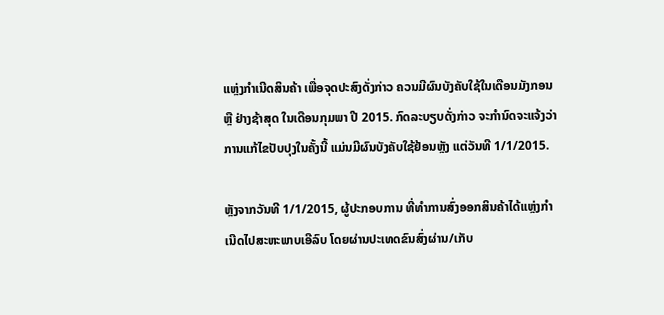ແຫຼ່ງກຳເນີດສິນຄ້າ ເພື່ອຈຸດປະສົງດັ່ງກ່າວ ຄວນມີຜົນບັງຄັບໃຊ້ໃນເດືອນມັງກອນ ຫຼື ຢ່າງຊ້າສຸດ ໃນເດືອນກຸມພາ ປີ 2015. ກົດລະບຽບດັ່ງກ່າວ ຈະກຳນົດຈະແຈ້ງວ່າການແກ້ໄຂປັບປຸງໃນຄັ້ງນີ້ ແມ່ນມີຜົນບັງຄັບໃຊ້ຢ້ອນຫຼັງ ແຕ່ວັນທີ 1/1/2015.

ຫຼັງຈາກວັນທີ 1/1/2015, ຜູ້ປະກອບການ ທີ່ທຳການສົ່ງອອກສິນຄ້າໄດ້ແຫຼ່ງກຳເນີດໄປສະຫະພາບເອີລົບ ໂດຍຜ່ານປະເທດຂົນສົ່ງຜ່ານ/ເກັບ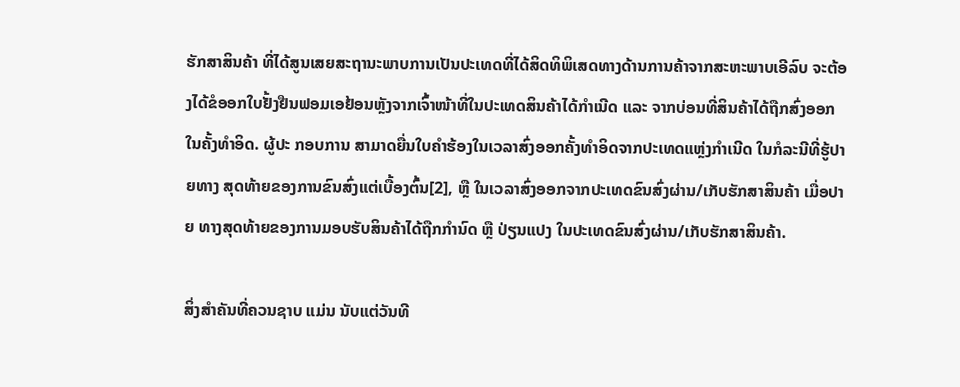ຮັກສາສິນຄ້າ ທີ່ໄດ້ສູນເສຍສະຖານະພາບການເປັນປະເທດທີ່ໄດ້ສິດທິພິເສດທາງດ້ານການຄ້າຈາກສະຫະພາບເອີລົບ ຈະຕ້ອງໄດ້ຂໍອອກໃບຢັ້ງຢືນຟອມເອຢ້ອນຫຼັງຈາກເຈົ້າໜ້າທີ່ໃນປະເທດສິນຄ້າໄດ້ກຳເນີດ ແລະ ຈາກບ່ອນທີ່ສິນຄ້າໄດ້ຖືກສົ່ງອອກໃນຄັ້ງທຳອິດ. ຜູ້ປະ ກອບການ ສາມາດຍື່ນໃບຄຳຮ້ອງໃນເວລາສົ່ງອອກຄັ້ງທຳອິດຈາກປະເທດແຫຼ່ງກຳເນີດ ໃນກໍລະນີທີ່ຮູ້ປາຍທາງ ສຸດທ້າຍຂອງການຂົນສົ່ງແຕ່ເບື້ອງຕົ້ນ[2], ຫຼື ໃນເວລາສົ່ງອອກຈາກປະເທດຂົນສົ່ງຜ່ານ/ເກັບຮັກສາສິນຄ້າ ເມື່ອປາຍ ທາງສຸດທ້າຍຂອງການມອບຮັບສິນຄ້າໄດ້ຖືກກຳນົດ ຫຼື ປ່ຽນແປງ ໃນປະເທດຂົນສົ່ງຜ່ານ/ເກັບຮັກສາສິນຄ້າ.

ສິ່ງສຳຄັນທີ່ຄວນຊາບ ແມ່ນ ນັບແຕ່ວັນທີ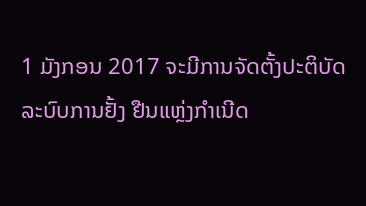1 ມັງກອນ 2017 ຈະມີການຈັດຕັ້ງປະຕິບັດລະບົບການຢັ້ງ ຢືນແຫຼ່ງກຳເນີດ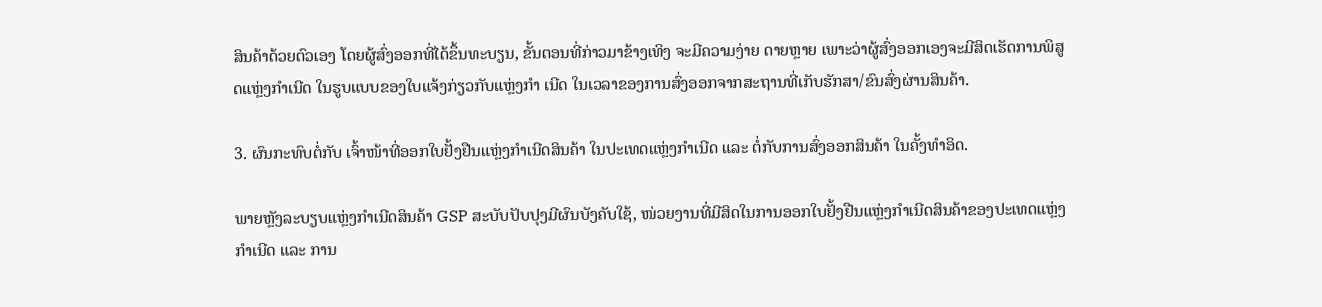ສິນຄ້າດ້ວຍຕົວເອງ ໂດຍຜູ້ສົ່ງອອກທີ່ໄດ້ຂຶ້ນທະບຽນ, ຂັ້ນຕອນທີ່ກ່າວມາຂ້າງເທິງ ຈະມີຄວາມງ່າຍ ດາຍຫຼາຍ ເພາະວ່າຜູ້ສົ່ງອອກເອງຈະມີສິດເຮັດການພິສູດແຫຼ່ງກຳເນີດ ໃນຮູບແບບຂອງໃບແຈ້ງກ່ຽວກັບແຫຼ່ງກຳ ເນີດ ໃນເວລາຂອງການສົ່ງອອກຈາກສະຖານທີ່ເກັບຮັກສາ/ຂົນສົ່ງຜ່ານສິນຄ້າ.

3. ຜົນກະທົບຕໍ່ກັບ ເຈົ້າໜ້າທີ່ອອກໃບຢັ້ງຢືນແຫຼ່ງກຳເນີດສິນຄ້າ ໃນປະເທດແຫຼ່ງກຳເນີດ ແລະ ຕໍ່ກັບການສົ່ງອອກສິນຄ້າ ໃນຄັ້ງທຳອິດ.

ພາຍຫຼັງລະບຽບແຫຼ່ງກຳເນີດສິນຄ້າ GSP ສະບັບປັບປຸງມີຜົນບັງຄັບໃຊ້, ໜ່ວຍງານທີ່ມີສິດໃນການອອກໃບຢັ້ງຢືນແຫຼ່ງກຳເນີດສິນຄ້າຂອງປະເທດແຫຼ່ງກຳເນີດ ແລະ ການ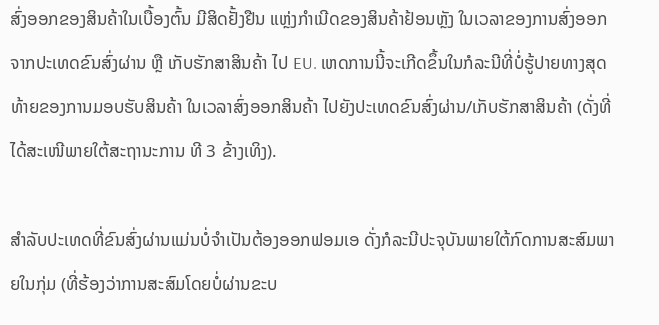ສົ່ງອອກຂອງສິນຄ້າໃນເບື້ອງຕົ້ນ ມີສິດຢັ້ງຢືນ ແຫຼ່ງກຳເນີດຂອງສິນຄ້າຢ້ອນຫຼັງ ໃນເວລາຂອງການສົ່ງອອກຈາກປະເທດຂົນສົ່ງຜ່ານ ຫຼື ເກັບຮັກສາສິນຄ້າ ໄປ EU. ເຫດການນີ້ຈະເກີດຂຶ້ນໃນກໍລະນີທີ່ບໍ່ຮູ້ປາຍທາງສຸດທ້າຍຂອງການມອບຮັບສິນຄ້າ ໃນເວລາສົ່ງອອກສິນຄ້າ ໄປຍັງປະເທດຂົນສົ່ງຜ່ານ/ເກັບຮັກສາສິນຄ້າ (ດັ່ງທີ່ໄດ້ສະເໜີພາຍໃຕ້ສະຖານະການ ທີ 3 ຂ້າງເທິງ).

ສຳລັບປະເທດທີ່ຂົນສົ່ງຜ່ານແມ່ນບໍ່ຈຳເປັນຕ້ອງອອກຟອມເອ ດັ່ງກໍລະນີປະຈຸບັນພາຍໃຕ້ກົດການສະສົມພາຍໃນກຸ່ມ (ທີ່ຮ້ອງວ່າການສະສົມໂດຍບໍ່ຜ່ານຂະບ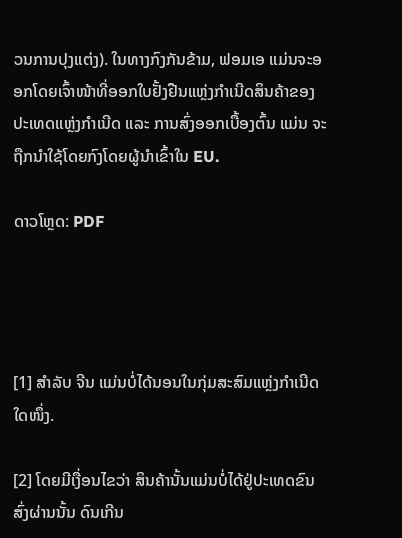ວນການປຸງແຕ່ງ). ໃນທາງກົງກັນຂ້າມ, ຟອມເອ ແມ່ນຈະອອກໂດຍເຈົ້າໜ້າທີ່ອອກໃບຢັ້ງຢືນແຫຼ່ງກຳເນີດສິນຄ້າຂອງປະເທດແຫຼ່ງກຳເນີດ ແລະ ການສົ່ງອອກເບື້ອງຕົ້ນ ແມ່ນ ຈະຖືກນຳໃຊ້ໂດຍກົງໂດຍຜູ້ນຳເຂົ້າໃນ EU.

ດາວໂຫຼດ: PDF




[1] ສຳລັບ ຈີນ ແມ່ນບໍ່ໄດ້ນອນໃນກຸ່ມສະສົມແຫຼ່ງກຳເນີດໃດໜຶ່ງ.

[2] ໂດຍມີເງື່ອນໄຂວ່າ ສິນຄ້ານັ້ນແມ່ນບໍ່ໄດ້ຢູ່ປະເທດຂົນສົ່ງຜ່ານນັ້ນ ດົນເກີນ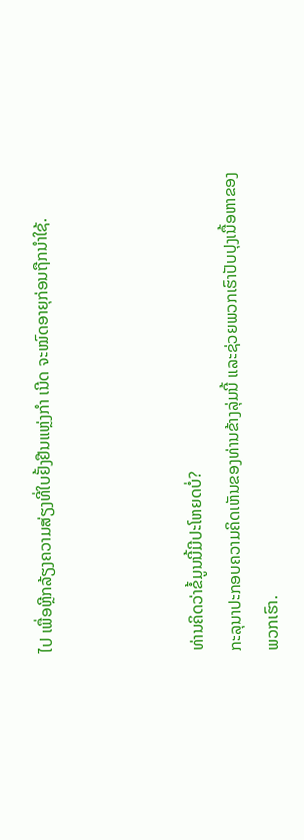ໄປ ເພື່ອຫຼີກລ້ຽງຄວາມສ່ຽງທີ່ໃບຢັ້ງຢືນແຫຼ່ງກຳ ເນີດ ຈະໝົດອາຍຸກ່ອນຖືກນຳໃຊ້.



ທ່ານຄິດວ່າຂໍ້ມູນນີ້ມີປະໂຫຍດບໍ່?
ກະລຸນາປະກອບຄວາມຄິດເຫັນຂອງທ່ານຂ້າງລຸ່ມນີ້ ແລະຊ່ວຍພວກເຮົາປັບປຸງເນື້ອຫາຂອງພວກເຮົາ.